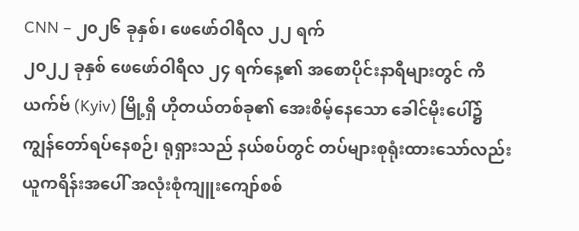CNN – ၂၀၂၆ ခုနှစ်၊ ဖေဖော်ဝါရီလ ၂၂ ရက်
၂၀၂၂ ခုနှစ် ဖေဖော်ဝါရီလ ၂၄ ရက်နေ့၏ အစောပိုင်းနာရီများတွင် ကိယက်ဗ် (Kyiv) မြို့ရှိ ဟိုတယ်တစ်ခု၏ အေးစိမ့်နေသော ခေါင်မိုးပေါ်၌ ကျွန်တော်ရပ်နေစဉ်၊ ရုရှားသည် နယ်စပ်တွင် တပ်များစုရုံးထားသော်လည်း ယူကရိန်းအပေါ် အလုံးစုံကျူးကျော်စစ်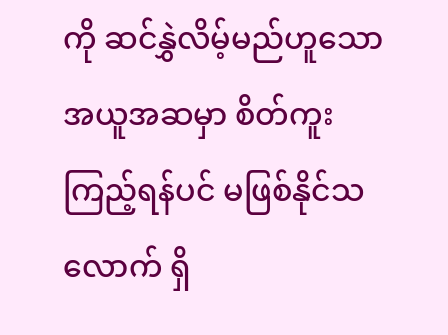ကို ဆင်နွှဲလိမ့်မည်ဟူသော အယူအဆမှာ စိတ်ကူးကြည့်ရန်ပင် မဖြစ်နိုင်သလောက် ရှိ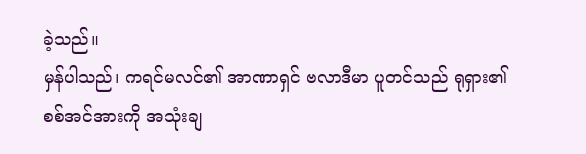ခဲ့သည်။
မှန်ပါသည်၊ ကရင်မလင်၏ အာဏာရှင် ဗလာဒီမာ ပူတင်သည် ရုရှား၏ စစ်အင်အားကို အသုံးချ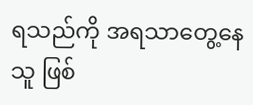ရသည်ကို အရသာတွေ့နေသူ ဖြစ်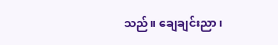သည်။ ချေချင်းညာ၊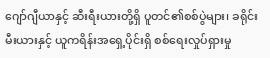ဂျော်ဂျီယာနှင့် ဆီးရီးယားတို့ရှိ ပူတင်၏စစ်ပွဲများ၊ ခရိုင်းမီးယားနှင့် ယူကရိန်းအရှေ့ပိုင်းရှိ စစ်ရေးလှုပ်ရှားမှု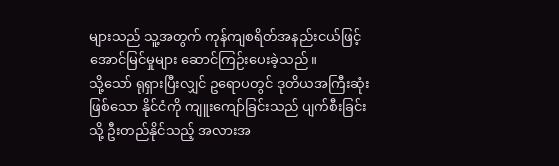များသည် သူ့အတွက် ကုန်ကျစရိတ်အနည်းငယ်ဖြင့် အောင်မြင်မှုများ ဆောင်ကြဉ်းပေးခဲ့သည်။
သို့သော် ရုရှားပြီးလျှင် ဥရောပတွင် ဒုတိယအကြီးဆုံးဖြစ်သော နိုင်ငံကို ကျူးကျော်ခြင်းသည် ပျက်စီးခြင်းသို့ ဦးတည်နိုင်သည့် အလားအ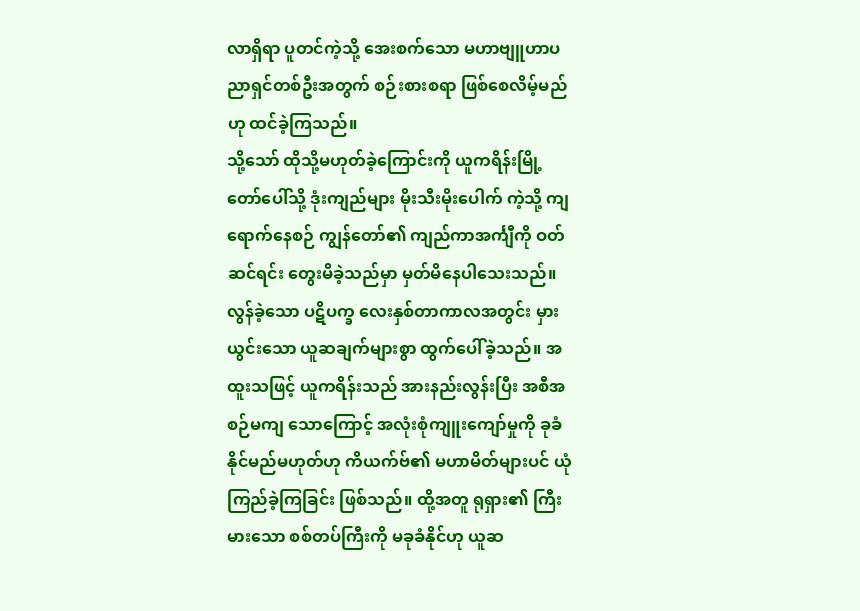လာရှိရာ ပူတင်ကဲ့သို့ အေးစက်သော မဟာဗျူဟာပညာရှင်တစ်ဦးအတွက် စဉ်းစားစရာ ဖြစ်စေလိမ့်မည်ဟု ထင်ခဲ့ကြသည်။
သို့သော် ထိုသို့မဟုတ်ခဲ့ကြောင်းကို ယူကရိန်းမြို့တော်ပေါ်သို့ ဒုံးကျည်များ မိုးသီးမိုးပေါက် ကဲ့သို့ ကျရောက်နေစဉ် ကျွန်တော်၏ ကျည်ကာအင်္ကျီကို ဝတ်ဆင်ရင်း တွေးမိခဲ့သည်မှာ မှတ်မိနေပါသေးသည်။
လွန်ခဲ့သော ပဋိပက္ခ လေးနှစ်တာကာလအတွင်း မှားယွင်းသော ယူဆချက်များစွာ ထွက်ပေါ်ခဲ့သည်။ အထူးသဖြင့် ယူကရိန်းသည် အားနည်းလွန်းပြီး အစီအစဉ်မကျ သောကြောင့် အလုံးစုံကျူးကျော်မှုကို ခုခံနိုင်မည်မဟုတ်ဟု ကိယက်ဗ်၏ မဟာမိတ်များပင် ယုံကြည်ခဲ့ကြခြင်း ဖြစ်သည်။ ထို့အတူ ရုရှား၏ ကြီးမားသော စစ်တပ်ကြီးကို မခုခံနိုင်ဟု ယူဆ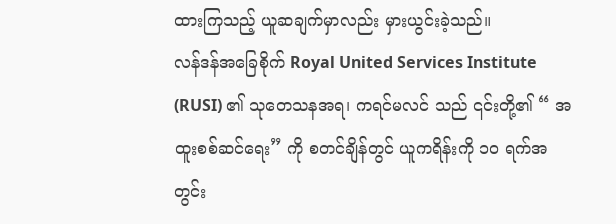ထားကြသည့် ယူဆချက်မှာလည်း မှားယွင်းခဲ့သည်။
လန်ဒန်အခြေစိုက် Royal United Services Institute (RUSI) ၏ သုတေသနအရ၊ ကရင်မလင် သည် ၎င်းတို့၏ “ အထူးစစ်ဆင်ရေး” ကို စတင်ချိန်တွင် ယူကရိန်းကို ၁၀ ရက်အတွင်း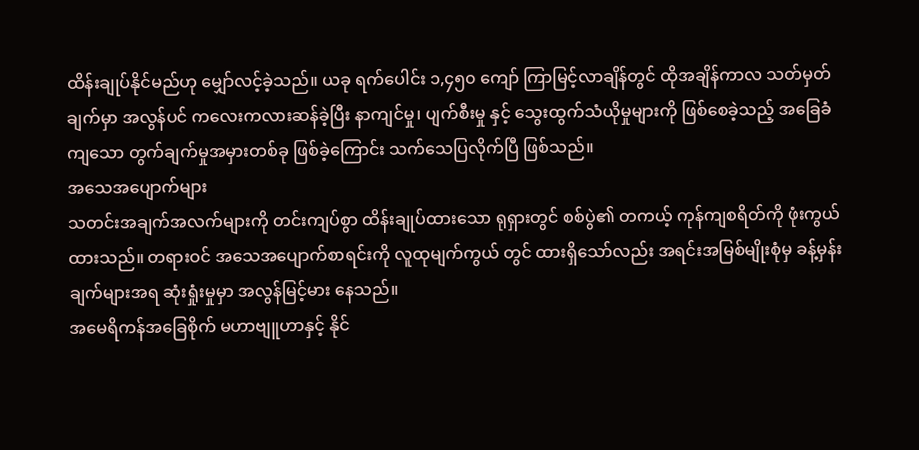ထိန်းချုပ်နိုင်မည်ဟု မျှော်လင့်ခဲ့သည်။ ယခု ရက်ပေါင်း ၁,၄၅၀ ကျော် ကြာမြင့်လာချိန်တွင် ထိုအချိန်ကာလ သတ်မှတ်ချက်မှာ အလွန်ပင် ကလေးကလားဆန်ခဲ့ပြီး နာကျင်မှု၊ ပျက်စီးမှု နှင့် သွေးထွက်သံယိုမှုများကို ဖြစ်စေခဲ့သည့် အခြေခံကျသော တွက်ချက်မှုအမှားတစ်ခု ဖြစ်ခဲ့ကြောင်း သက်သေပြလိုက်ပြီ ဖြစ်သည်။
အသေအပျောက်များ
သတင်းအချက်အလက်များကို တင်းကျပ်စွာ ထိန်းချုပ်ထားသော ရုရှားတွင် စစ်ပွဲ၏ တကယ့် ကုန်ကျစရိတ်ကို ဖုံးကွယ်ထားသည်။ တရားဝင် အသေအပျောက်စာရင်းကို လူထုမျက်ကွယ် တွင် ထားရှိသော်လည်း အရင်းအမြစ်မျိုးစုံမှ ခန့်မှန်းချက်များအရ ဆုံးရှုံးမှုမှာ အလွန်မြင့်မား နေသည်။
အမေရိကန်အခြေစိုက် မဟာဗျူဟာနှင့် နိုင်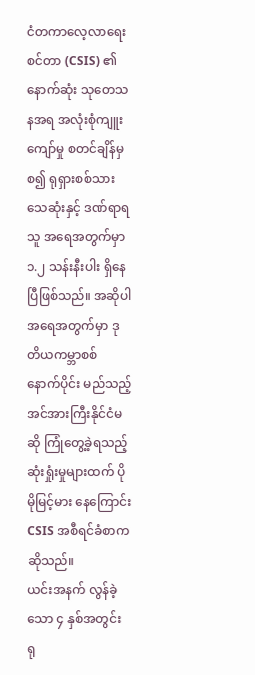ငံတကာလေ့လာရေးစင်တာ (CSIS) ၏ နောက်ဆုံး သုတေသနအရ အလုံးစုံကျူးကျော်မှု စတင်ချိန်မှစ၍ ရုရှားစစ်သား သေဆုံးနှင့် ဒဏ်ရာရသူ အရေအတွက်မှာ ၁.၂ သန်းနီးပါး ရှိနေပြီဖြစ်သည်။ အဆိုပါ အရေအတွက်မှာ ဒုတိယကမ္ဘာစစ် နောက်ပိုင်း မည်သည့်အင်အားကြီးနိုင်ငံမဆို ကြုံတွေ့ခဲ့ရသည့် ဆုံးရှုံးမှုများထက် ပိုမိုမြင့်မား နေကြောင်း CSIS အစီရင်ခံစာက ဆိုသည်။
ယင်းအနက် လွန်ခဲ့သော ၄ နှစ်အတွင်း ရု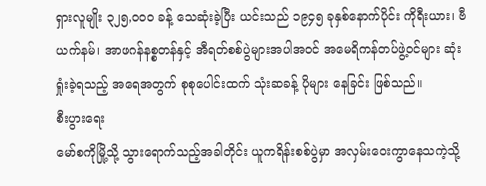ရှားလူမျိုး ၃၂၅,၀၀၀ ခန့် သေဆုံးခဲ့ပြီး ယင်းသည် ၁၉၄၅ ခုနှစ်နောက်ပိုင်း ကိုရီးယား၊ ဗီယက်နမ်၊ အာဖဂန်နစ္စတန်နှင့် အီရတ်စစ်ပွဲများအပါအဝင် အမေရိကန်တပ်ဖွဲ့ဝင်များ ဆုံးရှုံးခဲ့ရသည့် အရေအတွက် စုစုပေါင်းထက် သုံးဆခန့် ပိုများ နေခြင်း ဖြစ်သည်။
စီးပွားရေး
မော်စကိုမြို့သို့ သွားရောက်သည့်အခါတိုင်း ယူကရိန်းစစ်ပွဲမှာ အလှမ်းဝေးကွာနေသကဲ့သို့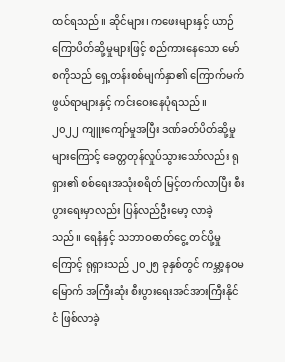ထင်ရသည်။ ဆိုင်များ၊ ကဖေးများနှင့် ယာဉ်ကြောပိတ်ဆို့မှုများဖြင့် စည်ကားနေသော မော်စကိုသည် ရှေ့တန်းစစ်မျက်နှာ၏ ကြောက်မက်ဖွယ်ရာများနှင့် ကင်းဝေးနေပုံရသည်။
၂၀၂၂ ကျူးကျော်မှုအပြီး ဒဏ်ခတ်ပိတ်ဆို့မှုများကြောင့် ခေတ္တတုန်လှုပ်သွားသော်လည်း ရုရှား၏ စစ်ရေးအသုံးစရိတ် မြင့်တက်လာပြီး စီးပွားရေးမှာလည်း ပြန်လည်ဦးမော့ လာခဲ့ သည်။ ရေနံနှင့် သဘာဝဓာတ်ငွေ့ တင်ပို့မှုကြောင့် ရုရှားသည် ၂၀၂၅ ခုနှစ်တွင် ကမ္ဘာ့နဝမမြောက် အကြီးဆုံး စီးပွားရေးအင်အားကြီးနိုင်ငံ ဖြစ်လာခဲ့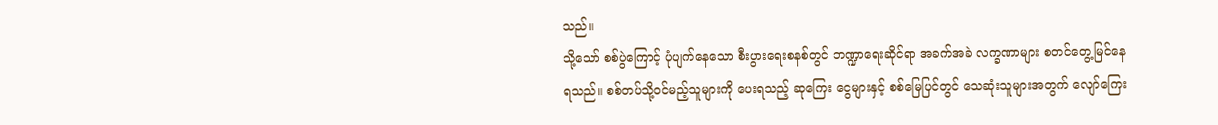သည်။
သို့သော် စစ်ပွဲကြောင့် ပုံပျက်နေသော စီးပွားရေးစနစ်တွင် ဘဏ္ဍာရေးဆိုင်ရာ အခက်အခဲ လက္ခဏာများ စတင်တွေ့မြင်နေရသည်။ စစ်တပ်သို့ဝင်မည့်သူများကို ပေးရသည့် ဆုကြေး ငွေများနှင့် စစ်မြေပြင်တွင် သေဆုံးသူများအတွက် လျော်ကြေး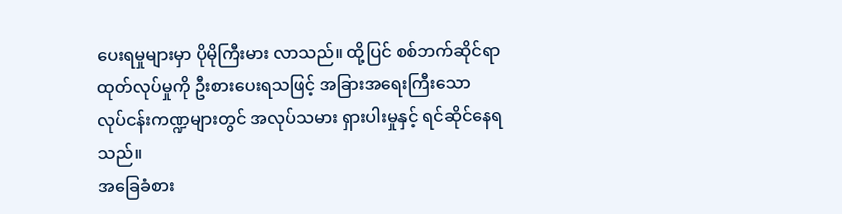ပေးရမှုများမှာ ပိုမိုကြီးမား လာသည်။ ထို့ပြင် စစ်ဘက်ဆိုင်ရာ ထုတ်လုပ်မှုကို ဦးစားပေးရသဖြင့် အခြားအရေးကြီးသော လုပ်ငန်းကဏ္ဍများတွင် အလုပ်သမား ရှားပါးမှုနှင့် ရင်ဆိုင်နေရသည်။
အခြေခံစား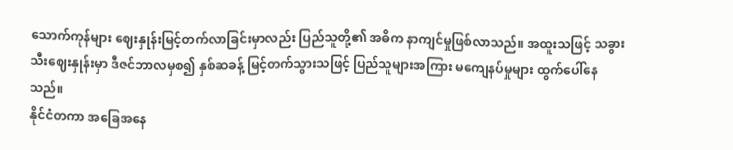သောက်ကုန်များ ဈေးနှုန်းမြင့်တက်လာခြင်းမှာလည်း ပြည်သူတို့၏ အဓိက နာကျင်မှုဖြစ်လာသည်။ အထူးသဖြင့် သခွားသီးဈေးနှုန်းမှာ ဒီဇင်ဘာလမှစ၍ နှစ်ဆခန့် မြင့်တက်သွားသဖြင့် ပြည်သူများအကြား မကျေနပ်မှုများ ထွက်ပေါ်နေသည်။
နိုင်ငံတကာ အခြေအနေ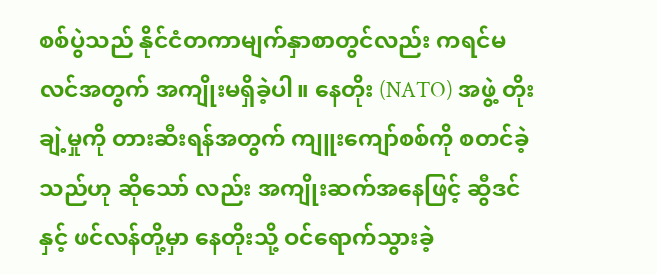စစ်ပွဲသည် နိုင်ငံတကာမျက်နှာစာတွင်လည်း ကရင်မလင်အတွက် အကျိုးမရှိခဲ့ပါ။ နေတိုး (NATO) အဖွဲ့ တိုးချဲ့မှုကို တားဆီးရန်အတွက် ကျူးကျော်စစ်ကို စတင်ခဲ့သည်ဟု ဆိုသော် လည်း အကျိုးဆက်အနေဖြင့် ဆွီဒင်နှင့် ဖင်လန်တို့မှာ နေတိုးသို့ ဝင်ရောက်သွားခဲ့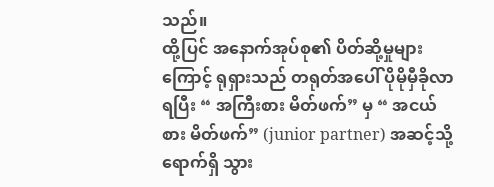သည်။
ထို့ပြင် အနောက်အုပ်စု၏ ပိတ်ဆို့မှုများကြောင့် ရုရှားသည် တရုတ်အပေါ် ပိုမိုမှီခိုလာရပြီး “ အကြီးစား မိတ်ဖက်” မှ “ အငယ်စား မိတ်ဖက်” (junior partner) အဆင့်သို့ ရောက်ရှိ သွား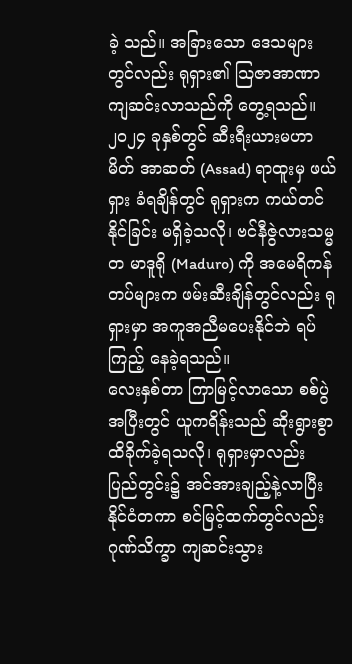ခဲ့ သည်။ အခြားသော ဒေသများတွင်လည်း ရုရှား၏ သြဇာအာဏာ ကျဆင်းလာသည်ကို တွေ့ရသည်။ ၂၀၂၄ ခုနှစ်တွင် ဆီးရီးယားမဟာမိတ် အာဆတ် (Assad) ရာထူးမှ ဖယ်ရှား ခံရချိန်တွင် ရုရှားက ကယ်တင်နိုင်ခြင်း မရှိခဲ့သလို၊ ဗင်နီဇွဲလားသမ္မတ မာဒူရို (Maduro) ကို အမေရိကန်တပ်များက ဖမ်းဆီးချိန်တွင်လည်း ရုရှားမှာ အကူအညီမပေးနိုင်ဘဲ ရပ်ကြည့် နေခဲ့ရသည်။
လေးနှစ်တာ ကြာမြင့်လာသော စစ်ပွဲအပြီးတွင် ယူကရိန်းသည် ဆိုးရွားစွာ ထိခိုက်ခဲ့ရသလို၊ ရုရှားမှာလည်း ပြည်တွင်း၌ အင်အားချည့်နဲ့လာပြီး နိုင်ငံတကာ စင်မြင့်ထက်တွင်လည်း ဂုဏ်သိက္ခာ ကျဆင်းသွား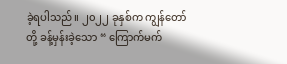ခဲ့ရပါသည်။ ၂၀၂၂ ခုနှစ်က ကျွန်တော်တို့ ခန့်မှန်းခဲ့သော “ ကြောက်မက်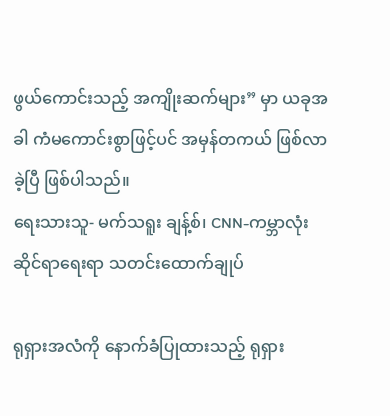ဖွယ်ကောင်းသည့် အကျိုးဆက်များ” မှာ ယခုအခါ ကံမကောင်းစွာဖြင့်ပင် အမှန်တကယ် ဖြစ်လာခဲ့ပြီ ဖြစ်ပါသည်။
ရေးသားသူ- မက်သရူး ချန့်စ်၊ CNN-ကမ္ဘာလုံးဆိုင်ရာရေးရာ သတင်းထောက်ချုပ်

ရုရှားအလံကို နောက်ခံပြုထားသည့် ရုရှား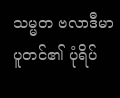သမ္မတ ဗလာဒီမာ ပူတင်၏ ပုံရိပ်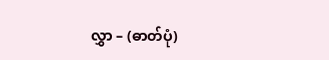လွှာ – (ဓာတ်ပုံ)